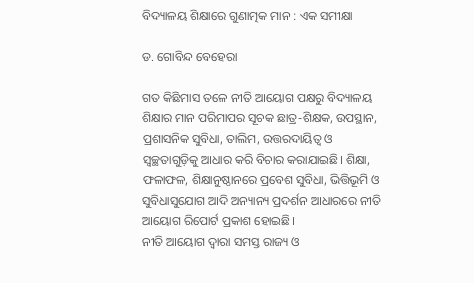ବିଦ୍ୟାଳୟ ଶିକ୍ଷାରେ ଗୁଣାତ୍ମକ ମାନ : ଏକ ସମୀକ୍ଷା

ଡ. ଗୋବିନ୍ଦ ବେହେରା

ଗତ କିଛିମାସ ତଳେ ନୀତି ଆୟୋଗ ପକ୍ଷରୁ ବିଦ୍ୟାଳୟ ଶିକ୍ଷାର ମାନ ପରିମାପର ସୂଚକ ଛାତ୍ର-ଶିକ୍ଷକ, ଉପସ୍ଥାନ, ପ୍ରଶାସନିକ ସୁବିଧା, ତାଲିମ, ଉତ୍ତରଦାୟିତ୍ୱ ଓ ସ୍ବଚ୍ଛତାଗୁଡ଼ିକୁ ଆଧାର କରି ବିଚାର କରାଯାଇଛି। ଶିକ୍ଷା, ଫଳାଫଳ, ଶିକ୍ଷାନୁଷ୍ଠାନରେ ପ୍ରବେଶ ସୁବିଧା, ଭିତ୍ତିଭୂମି ଓ ସୁବିଧାସୁଯୋଗ ଆଦି ଅନ୍ୟାନ୍ୟ ପ୍ରଦର୍ଶନ ଆଧାରରେ ନୀତି ଆୟୋଗ ରିପୋର୍ଟ ପ୍ରକାଶ ହୋଇଛି।
ନୀତି ଆୟୋଗ ଦ୍ୱାରା ସମସ୍ତ ରାଜ୍ୟ ଓ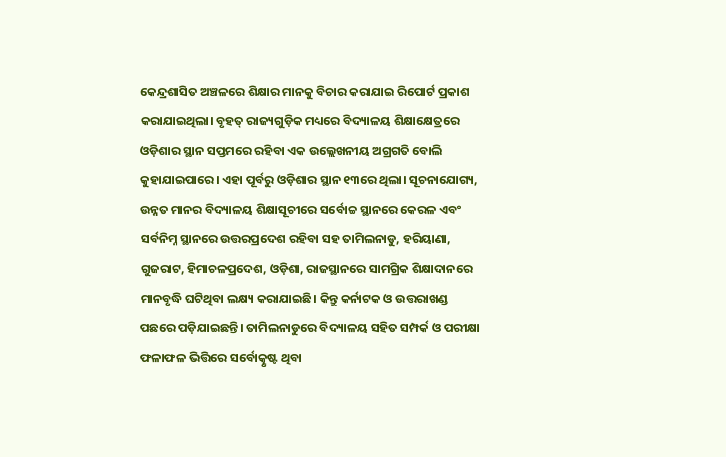କେନ୍ଦ୍ରଶାସିତ ଅଞ୍ଚଳରେ ଶିକ୍ଷାର ମାନକୁ ବିଚାର କରାଯାଇ ରିପୋର୍ଟ ପ୍ରକାଶ କରାଯାଇଥିଲା। ବୃହତ୍‌ ରାଜ୍ୟଗୁଡ଼ିକ ମଧ୍ୟରେ ବିଦ୍ୟାଳୟ ଶିକ୍ଷାକ୍ଷେତ୍ରରେ ଓଡ଼ିଶାର ସ୍ଥାନ ସପ୍ତମରେ ରହିବା ଏକ ଉଲ୍ଲେଖନୀୟ ଅଗ୍ରଗତି ବୋଲି କୁହାଯାଇପାରେ। ଏହା ପୂର୍ବରୁ ଓଡ଼ିଶାର ସ୍ଥାନ ୧୩ରେ ଥିଲା। ସୂଚନାଯୋଗ୍ୟ, ଉନ୍ନତ ମାନର ବିଦ୍ୟାଳୟ ଶିକ୍ଷାସୂଚୀରେ ସର୍ବୋଚ୍ଚ ସ୍ଥାନରେ କେରଳ ଏବଂ ସର୍ବନିମ୍ନ ସ୍ଥାନରେ ଉତ୍ତରପ୍ରଦେଶ ରହିବା ସହ ତାମିଲନାଡୁ, ହରିୟାଣା, ଗୁଜରାଟ, ହିମାଚଳପ୍ରଦେଶ, ଓଡ଼ିଶା, ରାଜସ୍ଥାନରେ ସାମଗ୍ରିକ ଶିକ୍ଷାଦାନରେ ମାନବୃଦ୍ଧି ଘଟିଥିବା ଲକ୍ଷ୍ୟ କରାଯାଇଛି। କିନ୍ତୁ କର୍ନାଟକ ଓ ଉତ୍ତରାଖଣ୍ଡ ପଛରେ ପଡ଼ିଯାଇଛନ୍ତି। ତାମିଲନାଡୁରେ ବିଦ୍ୟାଳୟ ସହିତ ସମ୍ପର୍କ ଓ ପରୀକ୍ଷା ଫଳାଫଳ ଭିତ୍ତିରେ ସର୍ବୋତ୍କୃଷ୍ଟ ଥିବା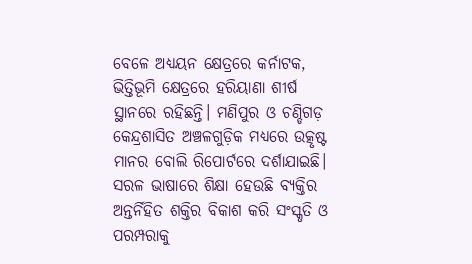ବେଳେ ଅଧ୍ୟୟନ କ୍ଷେତ୍ରରେ କର୍ନାଟକ, ଭିତ୍ତିଭୂମି କ୍ଷେତ୍ରରେ ହରିୟାଣା ଶୀର୍ଷ ସ୍ଥାନରେ ରହିଛନ୍ତି। ମଣିପୁର ଓ ଚଣ୍ଡିଗଡ଼ କେନ୍ଦ୍ରଶାସିତ ଅଞ୍ଚଳଗୁଡ଼ିକ ମଧ୍ୟରେ ଉତ୍କୃଷ୍ଟ ମାନର ବୋଲି ରିପୋର୍ଟରେ ଦର୍ଶାଯାଇଛି।
ସରଳ ଭାଷାରେ ଶିକ୍ଷା ହେଉଛି ବ୍ୟକ୍ତିର ଅନ୍ତର୍ନିହିତ ଶକ୍ତିର ବିକାଶ କରି ସଂସ୍କୃତି ଓ ପରମ୍ପରାକୁ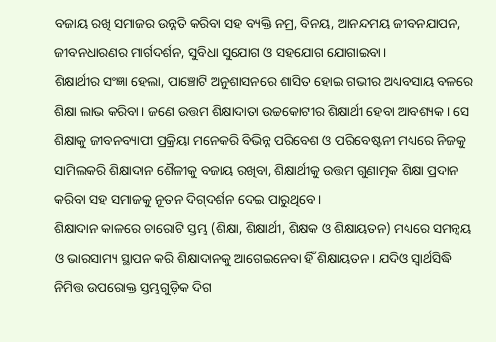ବଜାୟ ରଖି ସମାଜର ଉନ୍ନତି କରିବା ସହ ବ୍ୟକ୍ତି ନମ୍ର, ବିନୟ, ଆନନ୍ଦମୟ ଜୀବନଯାପନ, ଜୀବନଧାରଣର ମାର୍ଗଦର୍ଶନ, ସୁବିଧା ସୁଯୋଗ ଓ ସହଯୋଗ ଯୋଗାଇବା।
ଶିକ୍ଷାର୍ଥୀର ସଂଜ୍ଞା ହେଲା, ପାଞ୍ଚୋଟି ଅନୁଶାସନରେ ଶାସିତ ହୋଇ ଗଭୀର ଅଧ୍ୟବସାୟ ବଳରେ ଶିକ୍ଷା ଲାଭ କରିବା। ଜଣେ ଉତ୍ତମ ଶିକ୍ଷାଦାତା ଉଚ୍ଚକୋଟୀର ଶିକ୍ଷାର୍ଥୀ ହେବା ଆବଶ୍ୟକ। ସେ ଶିକ୍ଷାକୁ ଜୀବନବ୍ୟାପୀ ପ୍ରକ୍ରିୟା ମନେକରି ବିଭିନ୍ନ ପରିବେଶ ଓ ପରିବେଷ୍ଟନୀ ମଧ୍ୟରେ ନିଜକୁ ସାମିଲକରି ଶିକ୍ଷାଦାନ ଶୈଳୀକୁ ବଜାୟ ରଖିବା, ଶିକ୍ଷାର୍ଥୀକୁ ଉତ୍ତମ ଗୁଣାତ୍ମକ ଶିକ୍ଷା ପ୍ରଦାନ କରିବା ସହ ସମାଜକୁ ନୂତନ ଦିଗ୍‌ଦର୍ଶନ ଦେଇ ପାରୁଥିବେ।
ଶିକ୍ଷାଦାନ କାଳରେ ଚାରୋଟି ସ୍ତମ୍ଭ (ଶିକ୍ଷା, ଶିକ୍ଷାର୍ଥୀ, ଶିକ୍ଷକ ଓ ଶିକ୍ଷାୟତନ) ମଧ୍ୟରେ ସମନ୍ବୟ ଓ ଭାରସାମ୍ୟ ସ୍ଥାପନ କରି ଶିକ୍ଷାଦାନକୁ ଆଗେଇନେବା ହିଁ ଶିକ୍ଷାୟତନ। ଯଦିଓ ସ୍ବାର୍ଥସିଦ୍ଧି ନିମିତ୍ତ ଉପରୋକ୍ତ ସ୍ତମ୍ଭଗୁଡ଼ିକ ଦିଗ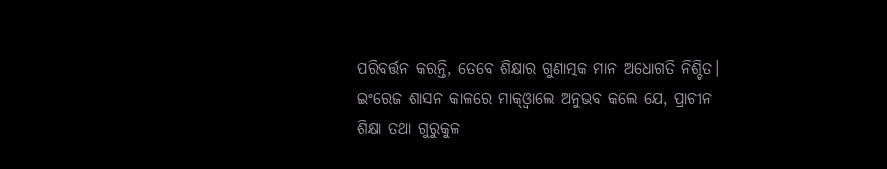ପରିବର୍ତ୍ତନ କରନ୍ତି, ତେବେ ଶିକ୍ଷାର ଗୁଣାତ୍ମକ ମାନ ଅଧୋଗତି ନିଶ୍ଚିତ।
ଇଂରେଜ ଶାସନ କାଳରେ ମାକ୍‌ଓ୍ବାଲେ ଅନୁଭବ କଲେ ଯେ, ପ୍ରାଚୀନ ଶିକ୍ଷା ତଥା ଗୁରୁକୁଳ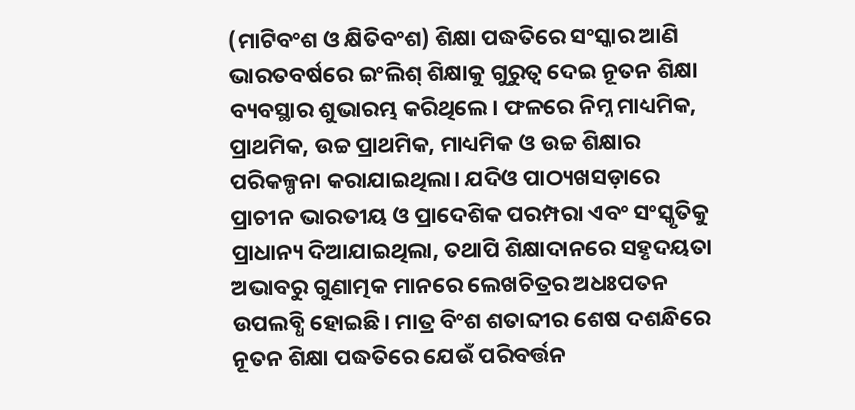(ମାଟିବଂଶ ଓ କ୍ଷିତିବଂଶ) ଶିକ୍ଷା ପଦ୍ଧତିରେ ସଂସ୍କାର ଆଣି ଭାରତବର୍ଷରେ ଇଂଲିଶ୍‌ ଶିକ୍ଷାକୁ ଗୁରୁତ୍ୱ ଦେଇ ନୂତନ ଶିକ୍ଷା ବ୍ୟବସ୍ଥାର ଶୁଭାରମ୍ଭ କରିଥିଲେ। ଫଳରେ ନିମ୍ନ ମାଧ୍ୟମିକ, ପ୍ରାଥମିକ, ଉଚ୍ଚ ପ୍ରାଥମିକ, ମାଧ୍ୟମିକ ଓ ଉଚ୍ଚ ଶିକ୍ଷାର ପରିକଳ୍ପନା କରାଯାଇଥିଲା। ଯଦିଓ ପାଠ୍ୟଖସଡ଼ାରେ ପ୍ରାଚୀନ ଭାରତୀୟ ଓ ପ୍ରାଦେଶିକ ପରମ୍ପରା ଏବଂ ସଂସ୍କୃତିକୁ ପ୍ରାଧାନ୍ୟ ଦିଆଯାଇଥିଲା, ତଥାପି ଶିକ୍ଷାଦାନରେ ସହୃଦୟତା ଅଭାବରୁ ଗୁଣାତ୍ମକ ମାନରେ ଲେଖଚିତ୍ରର ଅଧଃପତନ ଉପଲବ୍ଧି ହୋଇଛି। ମାତ୍ର ବିଂଶ ଶତାବ୍ଦୀର ଶେଷ ଦଶନ୍ଧିରେ ନୂତନ ଶିକ୍ଷା ପଦ୍ଧତିରେ ଯେଉଁ ପରିବର୍ତ୍ତନ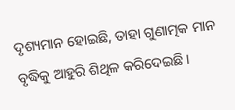ଦୃଶ୍ୟମାନ ହୋଇଛି, ତାହା ଗୁଣାତ୍ମକ ମାନ ବୃଦ୍ଧିକୁ ଆହୁରି ଶିଥିଳ କରିଦେଇଛି।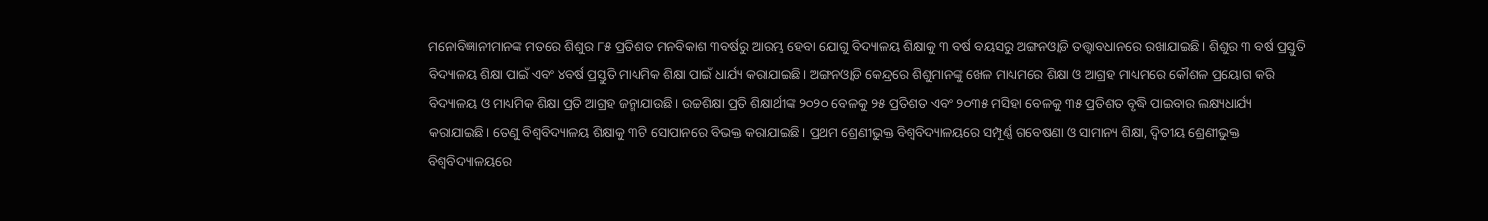ମନୋବିଜ୍ଞାନୀମାନଙ୍କ ମତରେ ଶିଶୁର ୮୫ ପ୍ରତିଶତ ମନବିକାଶ ୩ବର୍ଷରୁ ଆରମ୍ଭ ହେବା ଯୋଗୁ ବିଦ୍ୟାଳୟ ଶିକ୍ଷାକୁ ୩ ବର୍ଷ ବୟସରୁ ଅଙ୍ଗନଓ୍ବାଡି ତତ୍ତ୍ୱାବଧାନରେ ରଖାଯାଇଛି। ଶିଶୁର ୩ ବର୍ଷ ପ୍ରସ୍ତୁତି ବିଦ୍ୟାଳୟ ଶିକ୍ଷା ପାଇଁ ଏବଂ ୪ବର୍ଷ ପ୍ରସ୍ତୁତି ମାଧ୍ୟମିକ ଶିକ୍ଷା ପାଇଁ ଧାର୍ଯ୍ୟ କରାଯାଇଛି। ଅଙ୍ଗନଓ୍ବାଡି କେନ୍ଦ୍ରରେ ଶିଶୁମାନଙ୍କୁ ଖେଳ ମାଧ୍ୟମରେ ଶିକ୍ଷା ଓ ଆଗ୍ରହ ମାଧ୍ୟମରେ କୌଶଳ ପ୍ରୟୋଗ କରି ବିଦ୍ୟାଳୟ ଓ ମାଧ୍ୟମିକ ଶିକ୍ଷା ପ୍ରତି ଆଗ୍ରହ ଜନ୍ମାଯାଉଛି। ଉଚ୍ଚଶିକ୍ଷା ପ୍ରତି ଶିକ୍ଷାର୍ଥୀଙ୍କ ୨୦୨୦ ବେଳକୁ ୨୫ ପ୍ରତିଶତ ଏବଂ ୨୦୩୫ ମସିହା ବେଳକୁ ୩୫ ପ୍ରତିଶତ ବୃଦ୍ଧି ପାଇବାର ଲକ୍ଷ୍ୟଧାର୍ଯ୍ୟ କରାଯାଇଛି। ତେଣୁ ବିଶ୍ୱବିଦ୍ୟାଳୟ ଶିକ୍ଷାକୁ ୩ଟି ସୋପାନରେ ବିଭକ୍ତ କରାଯାଇଛି। ପ୍ରଥମ ଶ୍ରେଣୀଭୁକ୍ତ ବିଶ୍ୱବିଦ୍ୟାଳୟରେ ସମ୍ପୂର୍ଣ୍ଣ ଗବେଷଣା ଓ ସାମାନ୍ୟ ଶିକ୍ଷା, ଦ୍ୱିତୀୟ ଶ୍ରେଣୀଭୁକ୍ତ ବିଶ୍ୱବିଦ୍ୟାଳୟରେ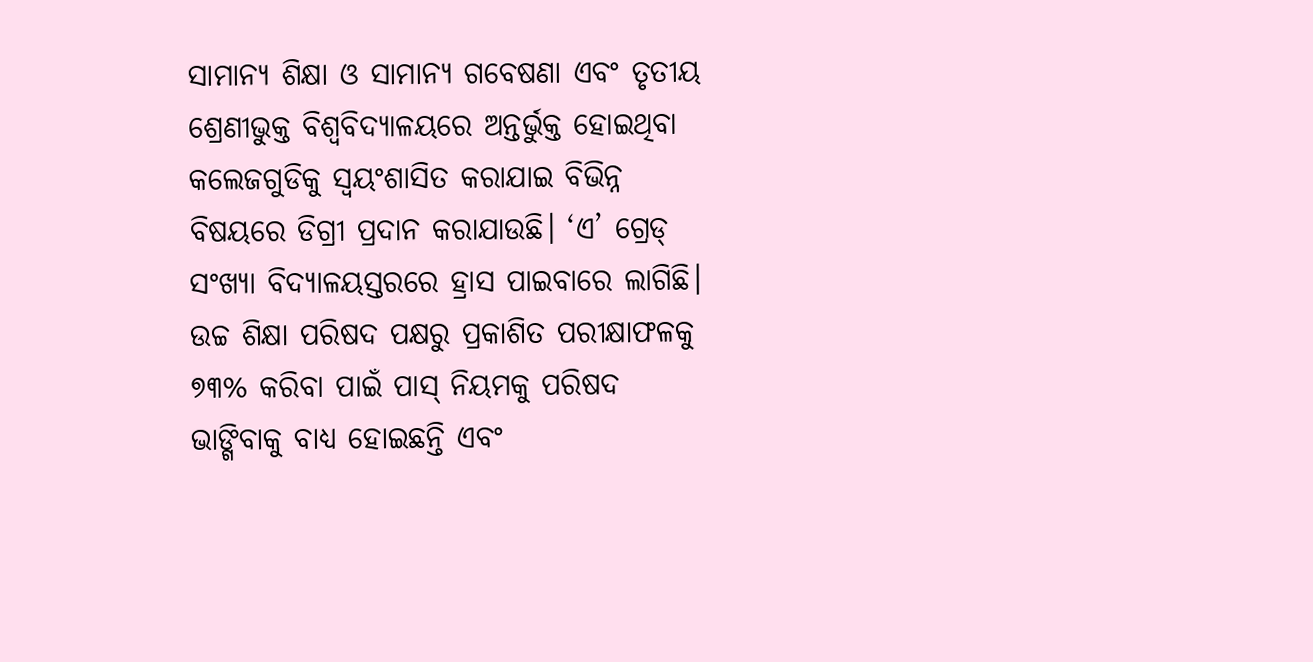ସାମାନ୍ୟ ଶିକ୍ଷା ଓ ସାମାନ୍ୟ ଗବେଷଣା ଏବଂ ତୃତୀୟ ଶ୍ରେଣୀଭୁକ୍ତ ବିଶ୍ୱବିଦ୍ୟାଳୟରେ ଅନ୍ତର୍ଭୁକ୍ତ ହୋଇଥିବା କଲେଜଗୁଡିକୁ ସ୍ବୟଂଶାସିତ କରାଯାଇ ବିଭିନ୍ନ ବିଷୟରେ ଡିଗ୍ରୀ ପ୍ରଦାନ କରାଯାଉଛି। ‘ଏ’ ଗ୍ରେଡ୍‌ ସଂଖ୍ୟା ବିଦ୍ୟାଳୟସ୍ତରରେ ହ୍ରାସ ପାଇବାରେ ଲାଗିଛି।
ଉଚ୍ଚ ଶିକ୍ଷା ପରିଷଦ ପକ୍ଷରୁ ପ୍ରକାଶିତ ପରୀକ୍ଷାଫଳକୁ ୭୩% କରିବା ପାଇଁ ପାସ୍‌ ନିୟମକୁ ପରିଷଦ ଭାଙ୍ଗିବାକୁ ବାଧ୍ୟ ହୋଇଛନ୍ତି ଏବଂ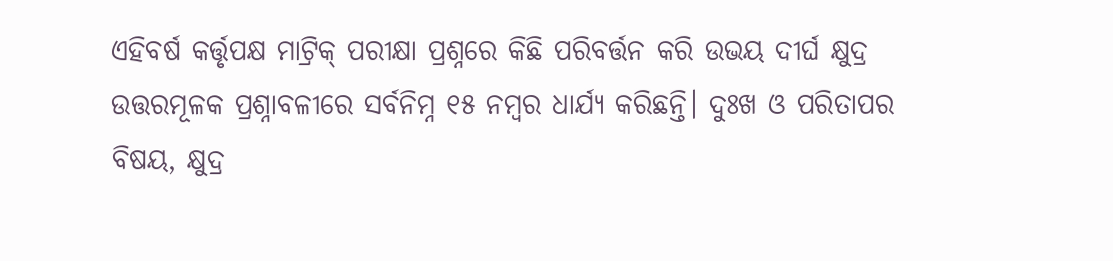ଏହିବର୍ଷ କର୍ତ୍ତୃପକ୍ଷ ମାଟ୍ରିକ୍‌ ପରୀକ୍ଷା ପ୍ରଶ୍ନରେ କିଛି ପରିବର୍ତ୍ତନ କରି ଉଭୟ ଦୀର୍ଘ କ୍ଷୁଦ୍ର ଉତ୍ତରମୂଳକ ପ୍ରଶ୍ନାବଳୀରେ ସର୍ବନିମ୍ନ ୧୫ ନମ୍ବର ଧାର୍ଯ୍ୟ କରିଛନ୍ତି। ଦୁଃଖ ଓ ପରିତାପର ବିଷୟ, କ୍ଷୁଦ୍ର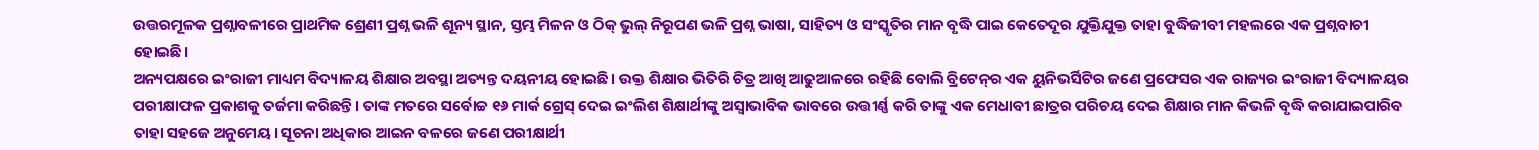ଉତ୍ତରମୂଳକ ପ୍ରଶ୍ନାବଳୀରେ ପ୍ରାଥମିକ ଶ୍ରେଣୀ ପ୍ରଶ୍ନ ଭଳି ଶୂନ୍ୟ ସ୍ଥାନ, ସ୍ତମ୍ଭ ମିଳନ ଓ ଠିକ୍‌ ଭୁଲ୍‌ ନିରୂପଣ ଭଳି ପ୍ରଶ୍ନ ଭାଷା, ସାହିତ୍ୟ ଓ ସଂସ୍କୃତିର ମାନ ବୃଦ୍ଧି ପାଇ କେତେଦୂର ଯୁକ୍ତିଯୁକ୍ତ ତାହା ବୁଦ୍ଧିଜୀବୀ ମହଲରେ ଏକ ପ୍ରଶ୍ନବାଚୀ ହୋଇଛି।
ଅନ୍ୟପକ୍ଷରେ ଇଂରାଜୀ ମାଧ୍ୟମ ବିଦ୍ୟାଳୟ ଶିକ୍ଷାର ଅବସ୍ଥା ଅତ୍ୟନ୍ତ ଦୟନୀୟ ହୋଇଛି। ଉକ୍ତ ଶିକ୍ଷାର ଭିତିରି ଚିତ୍ର ଆଖି ଆଢୁଆଳରେ ରହିଛି ବୋଲି ବ୍ରିଟେନ୍‌ର ଏକ ୟୁନିଭର୍ସିଟିର ଜଣେ ପ୍ରଫେସର ଏକ ରାଜ୍ୟର ଇଂରାଜୀ ବିଦ୍ୟାଳୟର ପରୀକ୍ଷାଫଳ ପ୍ରକାଶକୁ ତର୍ଜମା କରିଛନ୍ତି। ତାଙ୍କ ମତରେ ସର୍ବୋଚ୍ଚ ୧୬ ମାର୍କ ଗ୍ରେସ୍‌ ଦେଇ ଇଂଲିଶ ଶିକ୍ଷାର୍ଥୀଙ୍କୁ ଅସ୍ବାଭାବିକ ଭାବରେ ଉତ୍ତୀର୍ଣ୍ଣ କରି ତାଙ୍କୁ ଏକ ମେଧାବୀ ଛାତ୍ରର ପରିଚୟ ଦେଇ ଶିକ୍ଷାର ମାନ କିଭଳି ବୃଦ୍ଧି କରାଯାଇପାରିବ ତାହା ସହଜେ ଅନୁମେୟ। ସୂଚନା ଅଧିକାର ଆଇନ ବଳରେ ଜଣେ ପରୀକ୍ଷାର୍ଥୀ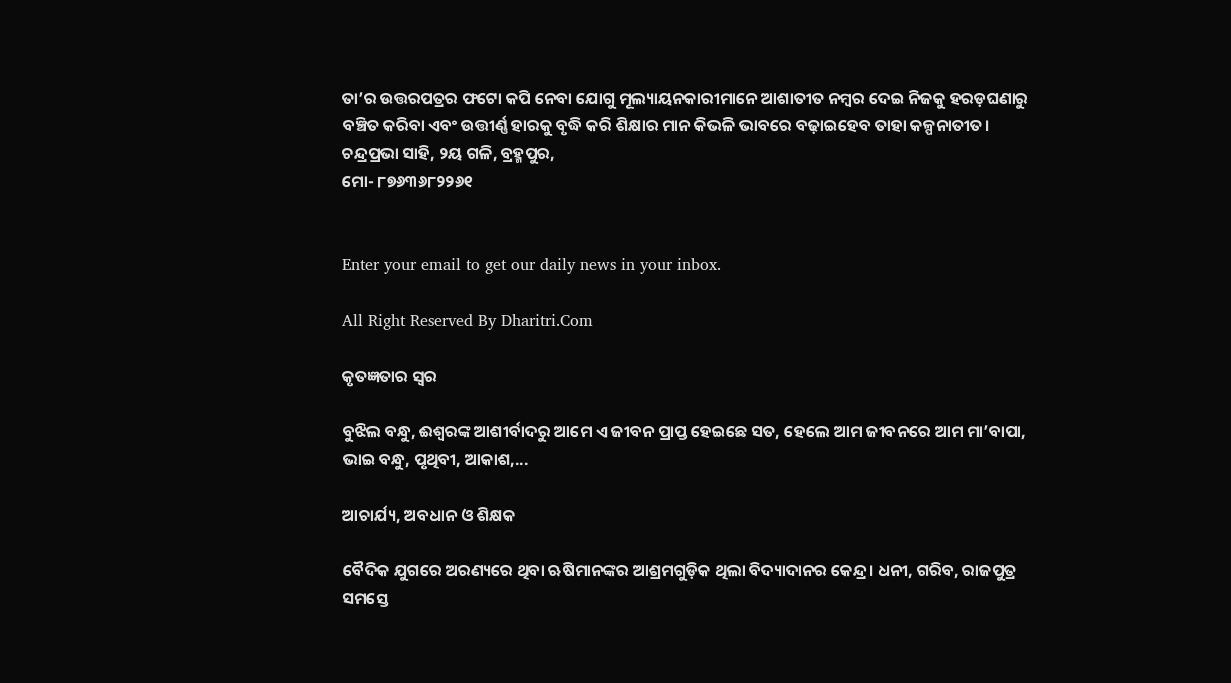ତା’ର ଉତ୍ତରପତ୍ରର ଫଟୋ କପି ନେବା ଯୋଗୁ ମୂଲ୍ୟାୟନକାରୀମାନେ ଆଶାତୀତ ନମ୍ବର ଦେଇ ନିଜକୁ ହରଡ଼ଘଣାରୁ ବଞ୍ଚିତ କରିବା ଏବଂ ଉତ୍ତୀର୍ଣ୍ଣ ହାରକୁ ବୃଦ୍ଧି କରି ଶିକ୍ଷାର ମାନ କିଭଳି ଭାବରେ ବଢ଼ାଇହେବ ତାହା କଳ୍ପନାତୀତ।
ଚନ୍ଦ୍ରପ୍ରଭା ସାହି, ୨ୟ ଗଳି, ବ୍ରହ୍ମପୁର,
ମୋ- ୮୭୬୩୬୮୨୨୬୧


Enter your email to get our daily news in your inbox.

All Right Reserved By Dharitri.Com

କୃତଜ୍ଞତାର ସ୍ବର

ବୁଝିଲ ବନ୍ଧୁ, ଈଶ୍ବରଙ୍କ ଆଶୀର୍ବାଦରୁ ଆମେ ଏ ଜୀବନ ପ୍ରାପ୍ତ ହେଇଛେ ସତ, ହେଲେ ଆମ ଜୀବନରେ ଆମ ମା’ବାପା, ଭାଇ ବନ୍ଧୁ, ପୃଥିବୀ, ଆକାଶ,...

ଆଚାର୍ଯ୍ୟ, ଅବଧାନ ଓ ଶିକ୍ଷକ

ବୈଦିକ ଯୁଗରେ ଅରଣ୍ୟରେ ଥିବା ଋଷିମାନଙ୍କର ଆଶ୍ରମଗୁଡ଼ିକ ଥିଲା ବିଦ୍ୟାଦାନର କେନ୍ଦ୍ର। ଧନୀ, ଗରିବ, ରାଜପୁତ୍ର ସମସ୍ତେ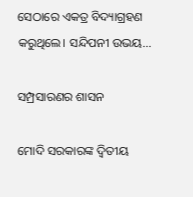ସେଠାରେ ଏକତ୍ର ବିଦ୍ୟାଗ୍ରହଣ କରୁଥିଲେ। ସନ୍ଦିପନୀ ଉଭୟ...

ସମ୍ପ୍ରସାରଣର ଶାସନ

ମୋଦି ସରକାରଙ୍କ ଦ୍ୱିତୀୟ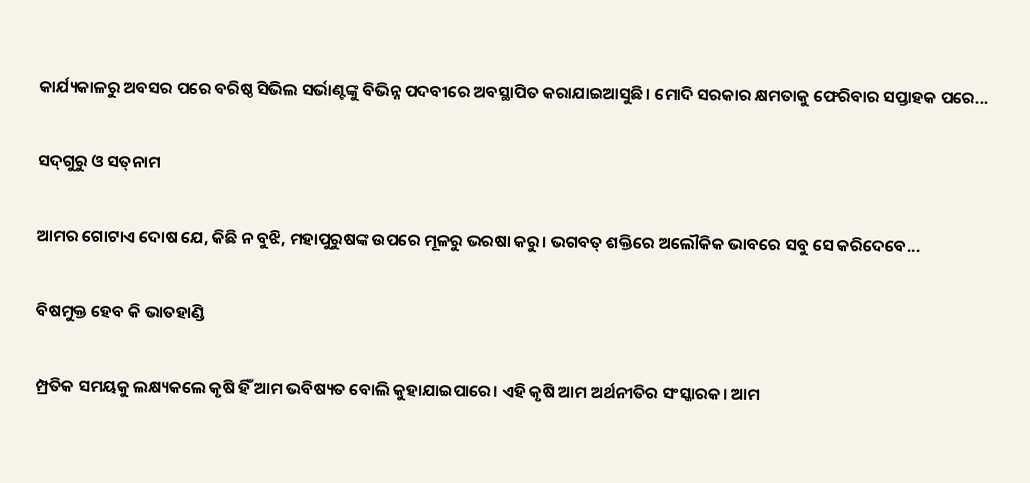କାର୍ଯ୍ୟକାଳରୁ ଅବସର ପରେ ବରିଷ୍ଠ ସିଭିଲ ସର୍ଭାଣ୍ଟଙ୍କୁ ବିଭିନ୍ନ ପଦବୀରେ ଅବସ୍ଥାପିତ କରାଯାଇଆସୁଛି। ମୋଦି ସରକାର କ୍ଷମତାକୁ ଫେରିବାର ସପ୍ତାହକ ପରେ...

ସଦ୍‌ଗୁରୁ ଓ ସତ୍‌ନାମ

ଆମର ଗୋଟାଏ ଦୋଷ ଯେ, କିଛି ନ ବୁଝି, ମହାପୁରୁଷଙ୍କ ଉପରେ ମୂଳରୁ ଭରଷା କରୁ। ଭଗବତ୍‌ ଶକ୍ତିରେ ଅଲୌକିକ ଭାବରେ ସବୁ ସେ କରିଦେବେ...

ବିଷମୁକ୍ତ ହେବ କି ଭାତହାଣ୍ଡି

ମ୍ପ୍ରତିକ ସମୟକୁ ଲକ୍ଷ୍ୟକଲେ କୃଷି ହିଁ ଆମ ଭବିଷ୍ୟତ ବୋଲି କୁହାଯାଇପାରେ। ଏହି କୃଷି ଆମ ଅର୍ଥନୀତିର ସଂସ୍କାରକ। ଆମ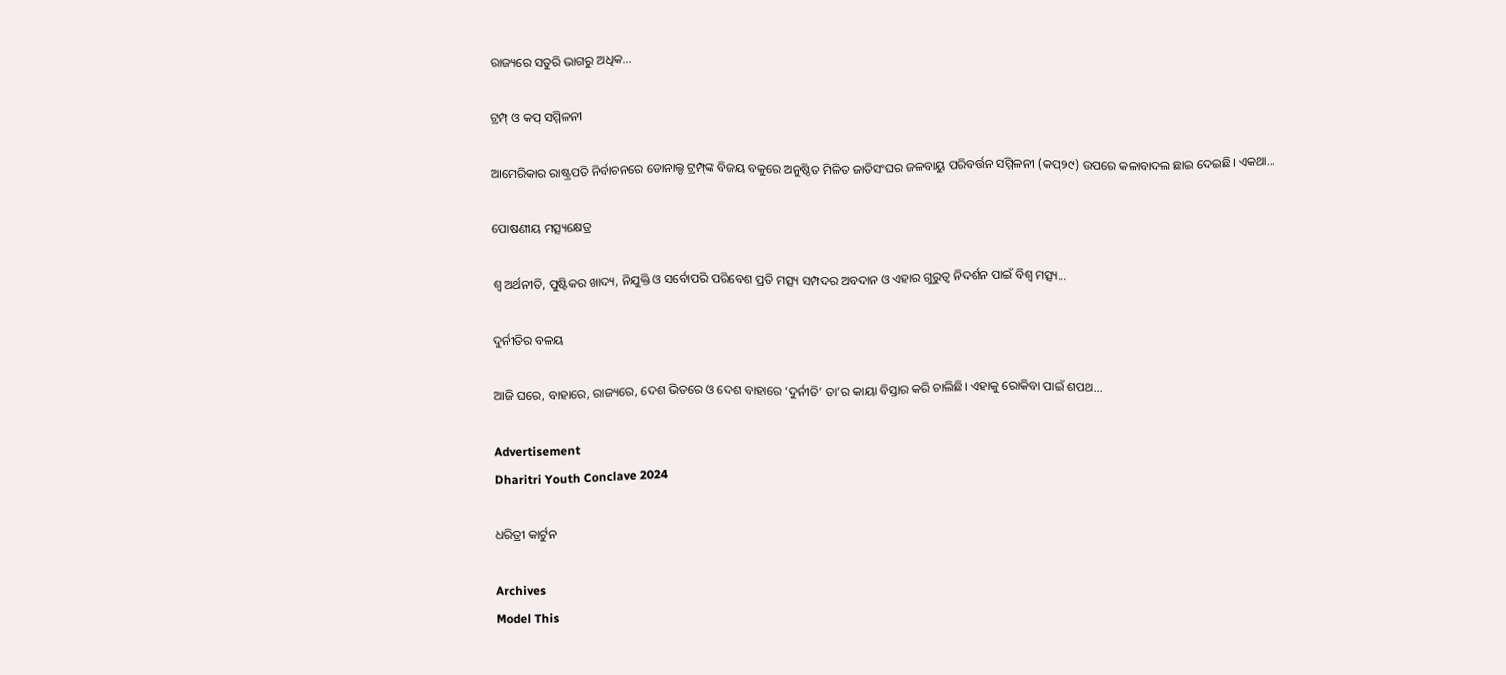ରାଜ୍ୟରେ ସତୁରି ଭାଗରୁ ଅଧିକ...

ଟ୍ରମ୍ପ୍‌ ଓ କପ୍‌ ସମ୍ମିଳନୀ

ଆମେରିକାର ରାଷ୍ଟ୍ରପତି ନିର୍ବାଚନରେ ଡୋନାଲ୍ଡ ଟ୍ରମ୍ପ୍‌ଙ୍କ ବିଜୟ ବକୁରେ ଅନୁଷ୍ଠିତ ମିଳିତ ଜାତିସଂଘର ଜଳବାୟୁ ପରିବର୍ତ୍ତନ ସମ୍ମିଳନୀ (କପ୍‌୨୯) ଉପରେ କଳାବାଦଲ ଛାଇ ଦେଇଛି। ଏକଥା...

ପୋଷଣୀୟ ମତ୍ସ୍ୟକ୍ଷେତ୍ର

ଶ୍ୱ ଅର୍ଥନୀତି, ପୁଷ୍ଟିକର ଖାଦ୍ୟ, ନିଯୁକ୍ତି ଓ ସର୍ବୋପରି ପରିବେଶ ପ୍ରତି ମତ୍ସ୍ୟ ସମ୍ପଦର ଅବଦାନ ଓ ଏହାର ଗୁରୁତ୍ୱ ନିଦର୍ଶନ ପାଇଁ ବିଶ୍ୱ ମତ୍ସ୍ୟ...

ଦୁର୍ନୀତିର ବଳୟ

ଆଜି ଘରେ, ବାହାରେ, ରାଜ୍ୟରେ, ଦେଶ ଭିତରେ ଓ ଦେଶ ବାହାରେ ‘ଦୁର୍ନୀତି’ ତା’ର କାୟା ବିସ୍ତାର କରି ଚାଲିଛି। ଏହାକୁ ରୋକିବା ପାଇଁ ଶପଥ...

Advertisement
Dharitri Youth Conclave 2024

ଧରିତ୍ରୀ କାର୍ଟୁନ

Archives
Model This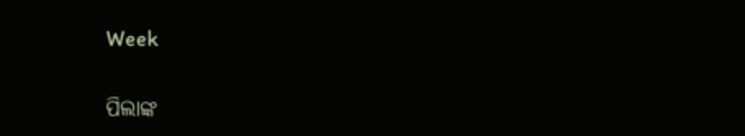Week

ପିଲାଙ୍କ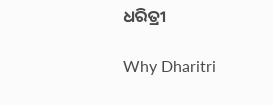ଧରିତ୍ରୀ

Why Dharitri